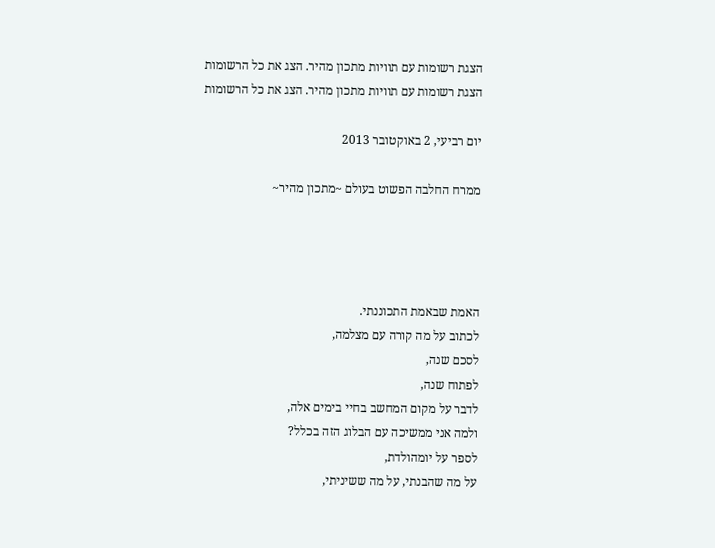הצגת רשומות עם תוויות מתכון מהיר. הצג את כל הרשומות
הצגת רשומות עם תוויות מתכון מהיר. הצג את כל הרשומות

יום רביעי, 2 באוקטובר 2013

ממרח החלבה הפשוט בעולם ~מתכון מהיר~




האמת שבאמת התכוננתי.
לכתוב על מה קורה עם מצלמה,
לסכם שנה,
לפתוח שנה,
לדבר על מקום המחשב בחיי בימים אלה,
ולמה אני ממשיכה עם הבלוג הזה בכלל?
לספר על יומהולדת,
על מה שהבנתי, על מה ששיניתי,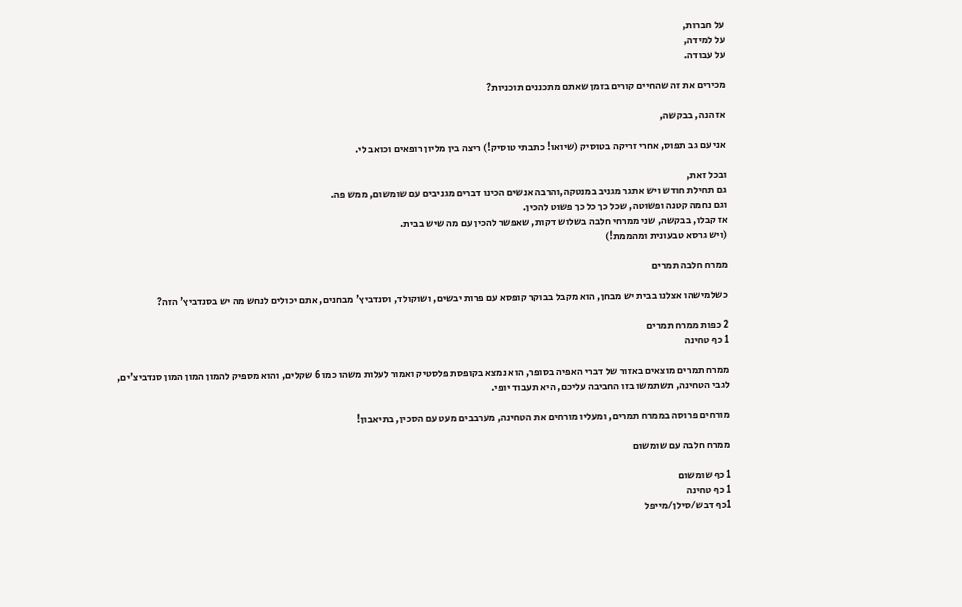על חברות,
על למידה,
על עבודה.

מכירים את זה שהחיים קורים בזמן שאתם מתכננים תוכניות?

אז הנה, בבקשה,

אני עם גב תפוס, אחרי זריקה בטוסיק (שיואו! כתבתי טוסיק!) ריצה בין מליון רופאים וכואב לי.

ובכל זאת,
גם תחילת חודש ויש אתגר מגניב במנטקה,והרבה אנשים הכינו דברים מגניבים עם שומשום, ממש פה.
וגם נחמה קטנה ופשוטה, שכל כך כל כך פשוט להכין.
אז קבלו, בבקשה, שני ממרחי חלבה בשלוש דקות, שאפשר להכין עם מה שיש בבית.
(ויש גרסא טבעונית ומהממת!)

ממרח חלבה תמרים

כשלמישהו אצלנו בבית יש מבחן, הוא מקבל בבוקר קופסא עם פרות יבשים, ושוקולד, וסנדביץ' מבחנים, אתם יכולים לנחש מה יש בסנדביץ' הזה?

2 כפות ממרח תמרים
1 כף טחינה

ממרח תמרים מוצאים באזור של דברי האפיה בסופר, הוא נמצא בקופסת פלסטיק ואמור לעלות משהו כמו 6 שקלים, והוא מספיק להמון המון המון סנדביצ'ים,
לגבי הטחינה, תשתמשו בזו החביבה עליכם, היא תעבוד יופי.

מורחים פרוסה בממרח תמרים, ומעליו מורחים את הטחינה, מערבבים מעט עם הסכין, בתיאבון!

ממרח חלבה עם שומשום

1 כף שומשום
1 כף טחינה
1כף דבש/סילן/מייפל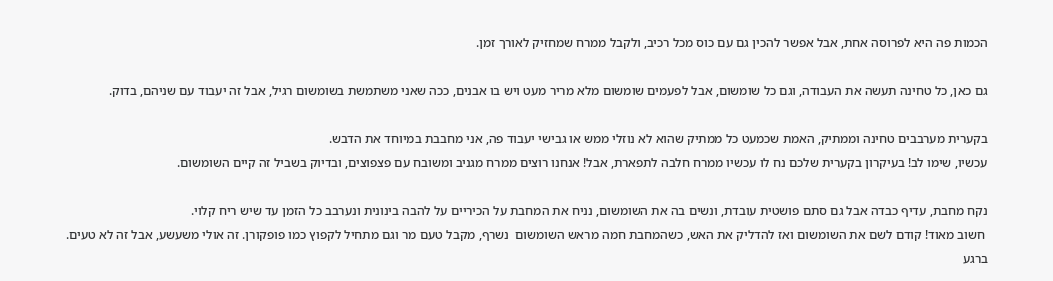הכמות פה היא לפרוסה אחת, אבל אפשר להכין גם עם כוס מכל רכיב, ולקבל ממרח שמחזיק לאורך זמן.

גם כאן, כל טחינה תעשה את העבודה, וגם כל שומשום, אבל לפעמים שומשום מלא מריר מעט ויש בו אבנים, ככה שאני משתמשת בשומשום רגיל, אבל זה יעבוד עם שניהם, בדוק.

בקערית מערבבים טחינה וממתיק, האמת שכמעט כל ממתיק שהוא לא נוזלי ממש או גבישי יעבוד פה, אני מחבבת במיוחד את הדבש.
עכשיו, שימו לב! בעיקרון בקערית שלכם נח לו עכשיו ממרח חלבה לתפארת, אבל! אנחנו רוצים ממרח מגניב ומשובח עם פצפוצים, ובדיוק בשביל זה קיים השומשום.

נקח מחבת, עדיף כבדה אבל גם סתם פושטית עובדת, ונשים בה את השומשום, נניח את המחבת על הכיריים על להבה בינונית ונערבב כל הזמן עד שיש ריח קלוי.
 חשוב מאוד! קודם לשם את השומשום ואז להדליק את האש, כשהמחבת חמה מראש השומשום  נשרף, מקבל טעם מר וגם מתחיל לקפוץ כמו פופקורן. זה אולי משעשע, אבל זה לא טעים.
ברגע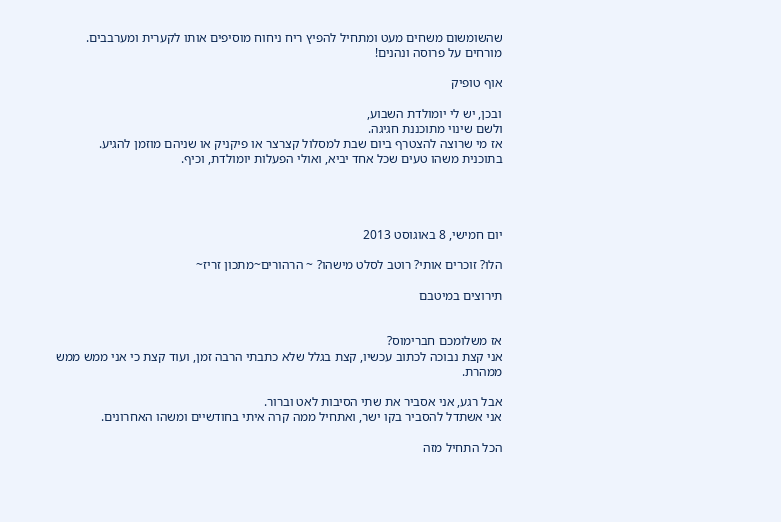שהשומשום משחים מעט ומתחיל להפיץ ריח ניחוח מוסיפים אותו לקערית ומערבבים.
מורחים על פרוסה ונהנים!

אוף טופיק

ובכן, יש לי יומולדת השבוע,
ולשם שינוי מתוכננת חגיגה.
אז מי שרוצה להצטרף ביום שבת למסלול קצרצר או פיקניק או שניהם מוזמן להגיע.
בתוכנית משהו טעים שכל אחד יביא, ואולי הפעלות יומולדת, וכיף.




יום חמישי, 8 באוגוסט 2013

הלו? זוכרים אותי? רוטב לסלט מישהו? ~ הרהורים~מתכון זריז~

תירוצים במיטבם


אז משלומכם חברימוס?
אני קצת נבוכה לכתוב עכשיו, קצת בגלל שלא כתבתי הרבה זמן, ועוד קצת כי אני ממש ממש ממהרת.

אבל רגע, אני אסביר את שתי הסיבות לאט וברור.
אני אשתדל להסביר בקו ישר, ואתחיל ממה קרה איתי בחודשיים ומשהו האחרונים.

הכל התחיל מזה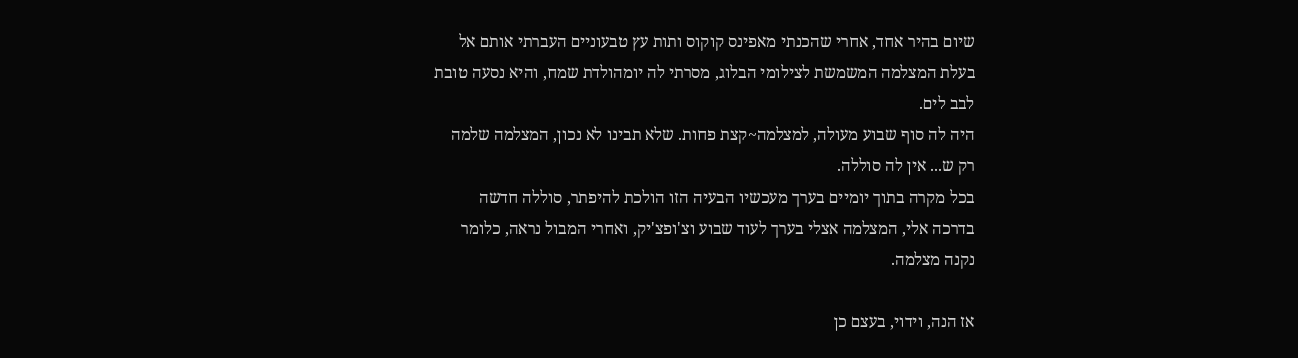שיום בהיר אחד, אחרי שהכנתי מאפינס קוקוס ותות עץ טבעוניים העברתי אותם אל בעלת המצלמה המשמשת לצילומי הבלוג, מסרתי לה יומהולדת שמח, והיא נסעה טובת לבב לים.
היה לה סוף שבוע מעולה, למצלמה~קצת פחות. שלא תבינו לא נכון, המצלמה שלמה רק ש... אין לה סוללה.
בכל מקרה בתוך יומיים בערך מעכשיו הבעיה הזו הולכת להיפתר, סוללה חדשה בדרכה אלי, המצלמה אצלי בערך לעוד שבוע וצ'ופצ'יק, ואחרי המבול נראה, כלומר נקנה מצלמה.

אז הנה, וידוי, בעצם כן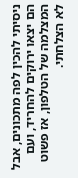ניסיתי להכין לפה מתכונים, אבל הם יצאו ירוקים להחריד, ועם המצלמה של הטלפון, אז פשוט לא הצלחתי.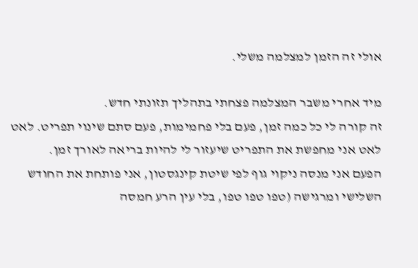אולי זה הזמן למצלמה משלי.

מיד אחרי משבר המצלמה פצחתי בתהליך תזונתי חדש.
זה קורה לי כל כמה זמן, פעם בלי פחמימות, פעם סתם שינוי תפריט. לאט לאט אני מחפשת את התפריט שיעזור לי להיות בריאה לאורך זמן.
הפעם אני מנסה ניקוי גוף לפי שיטת קינגסטון, אני פותחת את החודש השלישי ומרגישה (טפו טפו טפו, בלי עין הרע חמסה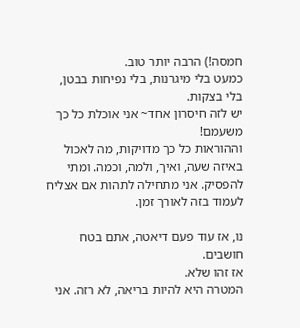חמסה!) הרבה יותר טוב.
כמעט בלי מיגרנות, בלי נפיחות בבטן, בלי בצקות.
יש לזה חיסרון אחד~ אני אוכלת כל כך משעמם!
וההוראות כל כך מדויקות, מה לאכול באיזה שעה, ואיך, ולמה, וכמה. ומתי להפסיק. אני מתחילה לתהות אם אצליח לעמוד בזה לאורך זמן.

נו, אז עוד פעם דיאטה, אתם בטח חושבים.
אז זהו שלא.
המטרה היא להיות בריאה, לא רזה. אני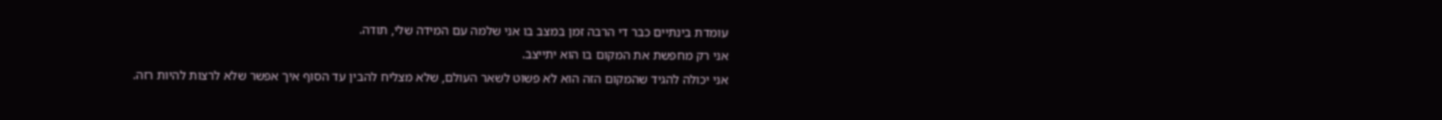עומדת בינתיים כבר די הרבה זמן במצב בו אני שלמה עם המידה שלי, תודה.
אני רק מחפשת את המקום בו הוא יתייצב.
אני יכולה להגיד שהמקום הזה הוא לא פשוט לשאר העולם, שלא מצליח להבין עד הסוף איך אפשר שלא לרצות להיות רזה.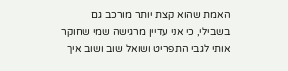האמת שהוא קצת יותר מורכב גם בשבילי, כי אני עדיין מרגישה שמי שחוקר אותי לגבי התפריט ושואל שוב ושוב איך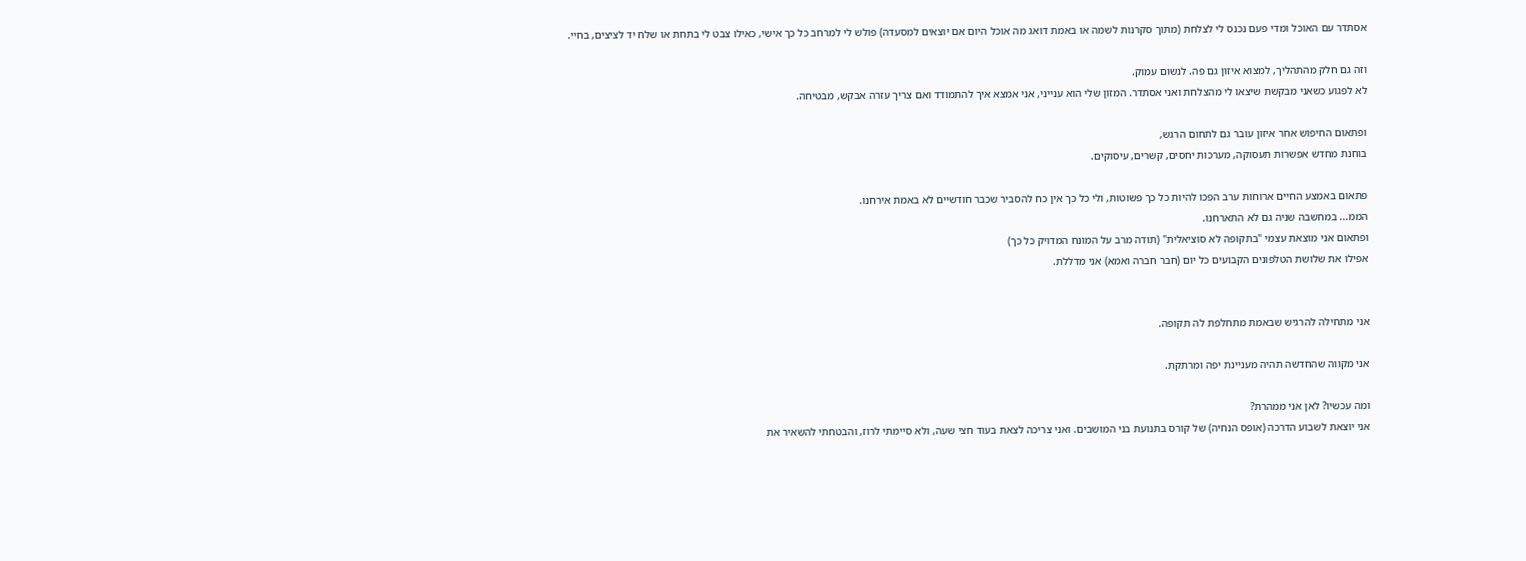אסתדר עם האוכל ומדי פעם נכנס לי לצלחת (מתוך סקרנות לשמה או באמת דואג מה אוכל היום אם יוצאים למסעדה) פולש לי למרחב כל כך אישי, כאילו צבט לי בתחת או שלח יד לציצים, בחיי.

וזה גם חלק מהתהליך, למצוא איזון גם פה. לנשום עמוק.
לא לפגוע כשאני מבקשת שיצאו לי מהצלחת ואני אסתדר. המזון שלי הוא ענייני, אני אמצא איך להתמודד ואם צריך עזרה אבקש, מבטיחה.

ופתאום החיפוש אחר איזון עובר גם לתחום הרגש,
בוחנת מחדש אפשרות תעסוקה, מערכות יחסים, קשרים, עיסוקים.

פתאום באמצע החיים ארוחות ערב הפכו להיות כל כך פשוטות, ולי כל כך אין כח להסביר שכבר חודשיים לא באמת אירחנו.
הממ... במחשבה שניה גם לא התארחנו.
ופתאום אני מוצאת עצמי "בתקופה לא סוציאלית" (תודה מרב על המונח המדויק כל כך)
אפילו את שלושת הטלפונים הקבועים כל יום (חבר חברה ואמא) אני מדללת.


אני מתחילה להרגיש שבאמת מתחלפת לה תקופה.

אני מקווה שהחדשה תהיה מעניינת יפה ומרתקת.

ומה עכשיו? לאן אני ממהרת?
אני יוצאת לשבוע הדרכה (אופס הנחיה) של קורס בתנועת בני המושבים. ואני צריכה לצאת בעוד חצי שעה, ולא סיימתי לרוז, והבטחתי להשאיר את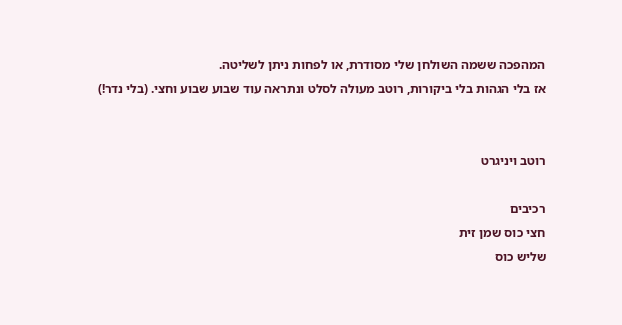המהפכה ששמה השולחן שלי מסודרת, או לפחות ניתן לשליטה.
אז בלי הגהות בלי ביקורות, רוטב מעולה לסלט ונתראה עוד שבוע שבוע וחצי. (בלי נדר!)


רוטב ויניגרט

רכיבים
חצי כוס שמן זית
שליש כוס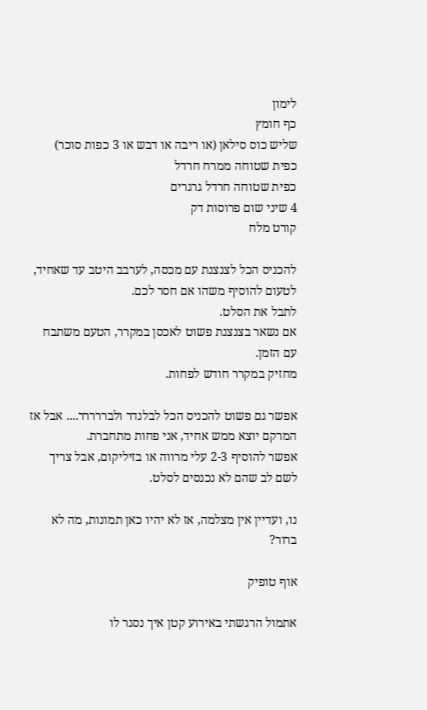לימון
כף חומץ
שליש כוס סילאן (או ריבה או דבש או 3 כפות סוכר)
כפית שטוחה ממרח חרדל
כפית שטוחה חרדל גרגרים
4 שיני שום פרוסות דק
קורט מלח

להכניס הכל לצנצנת עם מכסה, לערבב היטב עד שאחיד, לטעום להוסיף משהו אם חסר לכם.
לתבל את הסלט.
אם נשאר בצנצנת פשוט לאכסן במקרר, הטעם משתבח עם הזמן.
מחזיק במקרר חודש לפחות.

אפשר גם פשוט להכניס הכל לבלנדר ולבררררר.... אבל אז המרקם יוצא ממש אחיד, אני פחות מתחברת.
אפשר להוסיף 2-3 עלי מרווה או בזיליקום, אבל צריך לשם לב שהם לא נכנסים לסלט.

נו, ועדיין אין מצלמה, אז לא יהיו כאן תמונות, מה לא ברור?

אוף טופיק

אתמול הרגשתי באירוע קטן איך נסגר לו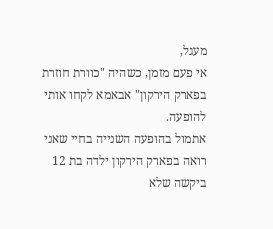מעגל,
אי פעם מזמן, כשהיה "כוורת חוזרת בפארק הירקון" אבאמא לקחו אותי להופעה.
אתמול בהופעה השנייה בחיי שאני רואה בפארק הירקון ילדה בת 12 ביקשה שלא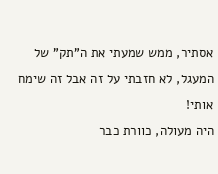אסתיר, ממש שמעתי את ה"תק" של המעגל, לא חזבתי על זה אבל זה שימח אותי!
היה מעולה, כוורת כבר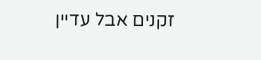זקנים אבל עדיין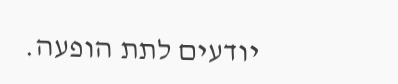יודעים לתת הופעה.